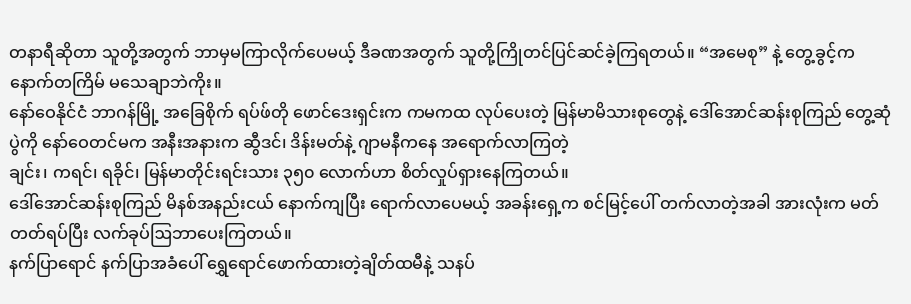တနာရီဆိုတာ သူတို့အတွက် ဘာမှမကြာလိုက်ပေမယ့် ဒီခဏအတွက် သူတို့ကြိုတင်ပြင်ဆင်ခဲ့ကြရတယ်။ “အမေစု” နဲ့ တွေ့ခွင့်က နောက်တကြိမ် မသေချာဘဲကိုး။
နော်ဝေနိုင်ငံ ဘာဂန်မြို့ အခြေစိုက် ရပ်ဖ်တို ဖောင်ဒေးရှင်းက ကမကထ လုပ်ပေးတဲ့ မြန်မာမိသားစုတွေနဲ့ ဒေါ်အောင်ဆန်းစုကြည် တွေ့ဆုံပွဲကို နော်ဝေတင်မက အနီးအနားက ဆွီဒင်၊ ဒိန်းမတ်နဲ့ ဂျာမနီကနေ အရောက်လာကြတဲ့
ချင်း၊ ကရင်၊ ရခိုင်၊ မြန်မာတိုင်းရင်းသား ၃၅၀ လောက်ဟာ စိတ်လှုပ်ရှားနေကြတယ်။
ဒေါ်အောင်ဆန်းစုကြည် မိနစ်အနည်းငယ် နောက်ကျပြီး ရောက်လာပေမယ့် အခန်းရှေ့က စင်မြင့်ပေါ် တက်လာတဲ့အခါ အားလုံးက မတ်တတ်ရပ်ပြီး လက်ခုပ်ဩဘာပေးကြတယ်။
နက်ပြာရောင် နက်ပြာအခံပေါ် ရွှေရောင်ဖောက်ထားတဲ့ချိတ်ထမီနဲ့ သနပ်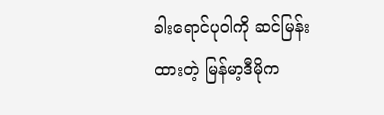ခါးရောင်ပုဝါကို ဆင်မြန်းထားတဲ့ မြန်မာ့ဒီမိုက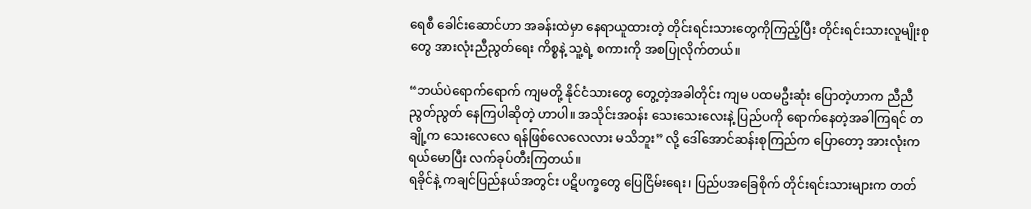ရေစီ ခေါင်းဆောင်ဟာ အခန်းထဲမှာ နေရာယူထားတဲ့ တိုင်းရင်းသားတွေကိုကြည့်ပြီး တိုင်းရင်းသားလူမျိုးစုတွေ အားလုံးညီညွတ်ရေး ကိစ္စနဲ့ သူ့ရဲ့ စကားကို အစပြုလိုက်တယ်။

“ဘယ်ပဲရောက်ရောက် ကျမတို့ နိုင်ငံသားတွေ တွေ့တဲ့အခါတိုင်း ကျမ ပထမဦးဆုံး ပြောတဲ့ဟာက ညီညီညွတ်ညွတ် နေကြပါဆိုတဲ့ ဟာပါ။ အသိုင်းအဝန်း သေးသေးလေးနဲ့ ပြည်ပကို ရောက်နေတဲ့အခါကြရင် တချို့က သေးလေလေ ရန်ဖြစ်လေလေလား မသိဘူး” လို့ ဒေါ်အောင်ဆန်းစုကြည်က ပြောတော့ အားလုံးက ရယ်မောပြီး လက်ခုပ်တီးကြတယ်။
ရခိုင်နဲ့ ကချင်ပြည်နယ်အတွင်း ပဋိပက္ခတွေ ပြေငြိမ်းရေး၊ ပြည်ပအခြေစိုက် တိုင်းရင်းသားများက တတ်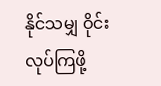နိုင်သမျှ ဝိုင်းလုပ်ကြဖို့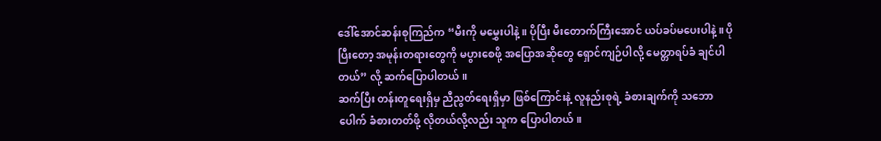ဒေါ်အောင်ဆန်းစုကြည်က “မီးကို မမွှေးပါနဲ့။ ပိုပြီး မီးတောက်ကြီးအောင် ယပ်ခပ်မပေးပါနဲ့။ ပိုပြီးတော့ အမုန်းတရားတွေကို မပွားစေဖို့ အပြောအဆိုတွေ ရှောင်ကျဉ်ပါလို့ မေတ္တာရပ်ခံ ချင်ပါတယ်” လို့ ဆက်ပြောပါတယ်။
ဆက်ပြီး တန်းတူရေးရှိမှ ညီညွတ်ရေးရှိမှာ ဖြစ်ကြောင်းနဲ့ လူနည်းစုရဲ့ ခံစားချက်ကို သဘောပေါက် ခံစားတတ်ဖို့ လိုတယ်လို့လည်း သူက ပြောပါတယ်။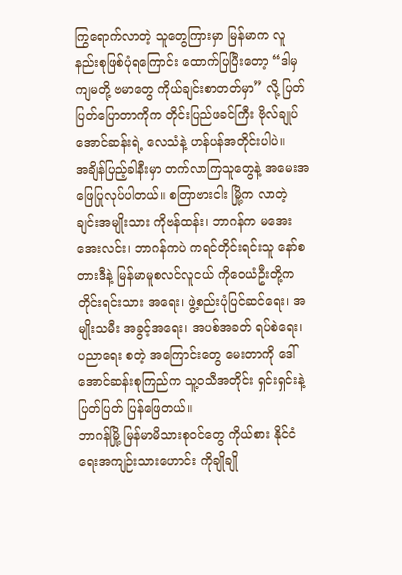ကြွရောက်လာတဲ့ သူတွေကြားမှာ မြန်မာက လူနည်းစုဖြစ်ပုံရကြောင်း ထောက်ပြပြီးတော့ “ဒါမှ ကျမတို့ ဗမာတွေ ကိုယ်ချင်းစာတတ်မှာ” လို့ ပြတ်ပြတ်ပြောတာကိုက တိုင်းပြည်ဖခင်ကြီး ဗိုလ်ချုပ်အောင်ဆန်းရဲ့ လေသံနဲ့ ဟန်ပန်အတိုင်းပါပဲ။
အချိန်ပြည့်ခါနီးမှာ တက်လာကြသူတွေနဲ့ အမေးအဖြေပြုလုပ်ပါတယ်။ စတြာဗားငါး မြို့က လာတဲ့ ချင်းအမျိုးသား ကိုဗန်ထန်း၊ ဘာဂန်က မအေးအေးလင်း၊ ဘာဂန်ကပဲ ကရင်တိုင်းရင်းသူ နော်စတားဒီနဲ့ မြန်မာမူစလင်လူငယ် ကိုဝေယံဦးတို့က တိုင်းရင်းသား အရေး၊ ဖွဲ့စည်းပုံပြင်ဆင်ရေး၊ အမျိုးသမီး အခွင့်အရေး၊ အပစ်အခတ် ရပ်စဲရေး၊ ပညာရေး စတဲ့ အကြောင်းတွေ မေးတာကို ဒေါ်အောင်ဆန်းစုကြည်က သူ့ဝသီအတိုင်း ရှင်းရှင်းနဲ့ ပြတ်ပြတ် ပြန်ဖြေတယ်။
ဘာဂန်မြို့ မြန်မာမိသားစုဝင်တွေ ကိုယ်စား နိုင်ငံရေးအကျဉ်းသားဟောင်း ကိုချိုချို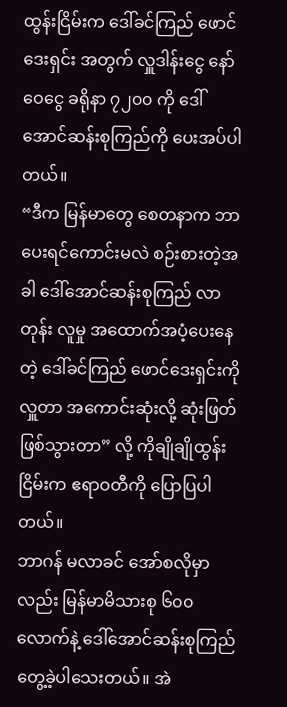ထွန်းငြိမ်းက ဒေါ်ခင်ကြည် ဖောင်ဒေးရှင်း အတွက် လှူဒါန်းငွေ နော်ဝေငွေ ခရိုနာ ၇၂၀၀ ကို ဒေါ်အောင်ဆန်းစုကြည်ကို ပေးအပ်ပါတယ်။
“ဒီက မြန်မာတွေ စေတနာက ဘာပေးရင်ကောင်းမလဲ စဉ်းစားတဲ့အခါ ဒေါ်အောင်ဆန်းစုကြည် လာတုန်း လူမှု အထောက်အပံ့ပေးနေတဲ့ ဒေါ်ခင်ကြည် ဖောင်ဒေးရှင်းကို လှူတာ အကောင်းဆုံးလို့ ဆုံးဖြတ်ဖြစ်သွားတာ” လို့ ကိုချိုချိုထွန်းငြိမ်းက ဧရာဝတီကို ပြောပြပါတယ်။
ဘာဂန် မလာခင် အော်စလိုမှာလည်း မြန်မာမိသားစု ၆၀၀ လောက်နဲ့ ဒေါ်အောင်ဆန်းစုကြည် တွေ့ခဲ့ပါသေးတယ်။ အဲ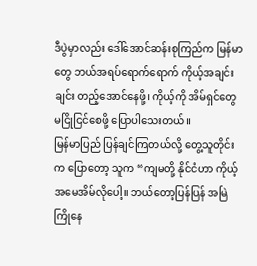ဒီပွဲမှာလည်း ဒေါ်အောင်ဆန်းစုကြည်က မြန်မာတွေ ဘယ်အရပ်ရောက်ရောက် ကိုယ့်အချင်းချင်း တည့်အောင်နေဖို့၊ ကိုယ့်ကို အိမ်ရှင်တွေ မငြိုငြင်စေဖို့ ပြောပါသေးတယ်။
မြန်မာပြည် ပြန်ချင်ကြတယ်လို့ တွေ့သူတိုင်းက ပြောတော့ သူက “ကျမတို့ နိုင်ငံဟာ ကိုယ့်အမေအိမ်လိုပေါ့။ ဘယ်တော့ပြန်ပြန် အမြဲကြိုနေ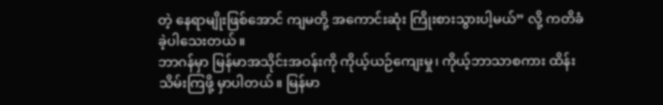တဲ့ နေရာမျိုးဖြစ်အောင် ကျမတို့ အကောင်းဆုံး ကြိုးစားသွားပါ့မယ်” လို့ ကတိခံခဲ့ပါသေးတယ်။
ဘာဂန်မှာ မြန်မာအသိုင်းအဝန်းကို ကိုယ့်ယဉ်ကျေးမှု၊ ကိုယ့်ဘာသာစကား ထိန်းသိမ်းကြဖို့ မှာပါတယ်။ မြန်မာ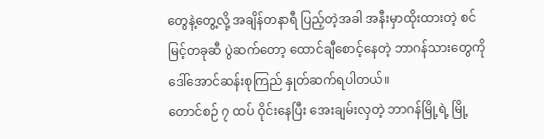တွေနဲ့တွေ့လို့ အချိန်တနာရီ ပြည့်တဲ့အခါ အနီးမှာထိုးထားတဲ့ စင်မြင့်တခုဆီ ပွဲဆက်တော့ ထောင်ချီစောင့်နေတဲ့ ဘာဂန်သားတွေကို ဒေါ်အောင်ဆန်းစုကြည် နှုတ်ဆက်ရပါတယ်။
တောင်စဉ် ၇ ထပ် ဝိုင်းနေပြီး အေးချမ်းလှတဲ့ ဘာဂန်မြို့ရဲ့ မြို့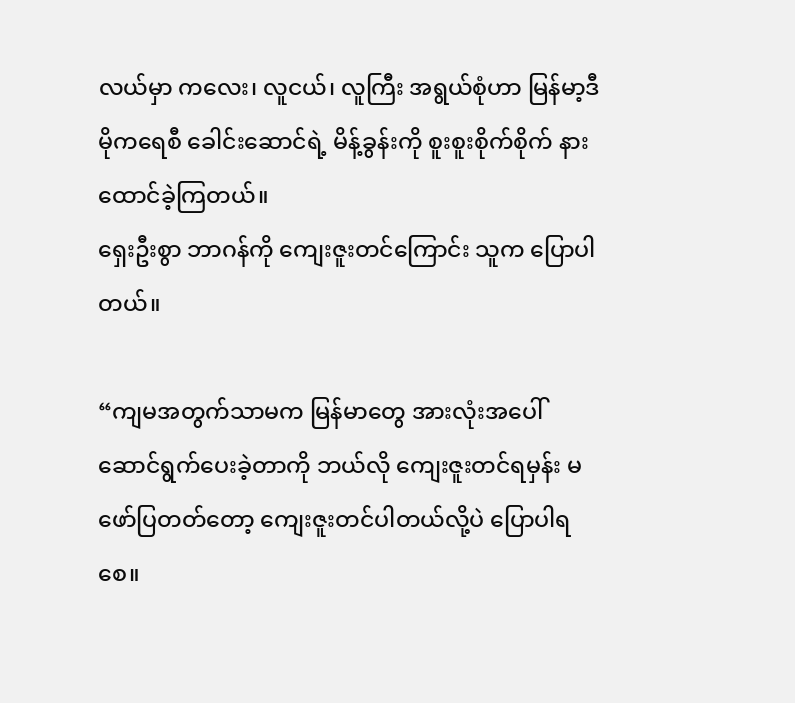လယ်မှာ ကလေး၊ လူငယ်၊ လူကြီး အရွယ်စုံဟာ မြန်မာ့ဒီမိုကရေစီ ခေါင်းဆောင်ရဲ့ မိန့်ခွန်းကို စူးစူးစိုက်စိုက် နားထောင်ခဲ့ကြတယ်။
ရှေးဦးစွာ ဘာဂန်ကို ကျေးဇူးတင်ကြောင်း သူက ပြောပါတယ်။

“ကျမအတွက်သာမက မြန်မာတွေ အားလုံးအပေါ် ဆောင်ရွက်ပေးခဲ့တာကို ဘယ်လို ကျေးဇူးတင်ရမှန်း မဖော်ပြတတ်တော့ ကျေးဇူးတင်ပါတယ်လို့ပဲ ပြောပါရစေ။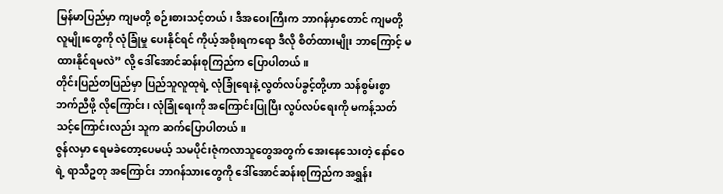မြန်မာပြည်မှာ ကျမတို့ စဉ်းစားသင့်တယ်၊ ဒီအဝေးကြီးက ဘာဂန်မှာတောင် ကျမတို့ လူမျိုးတွေကို လုံခြုံမှု ပေးနိုင်ရင် ကိုယ့်အစိုးရကရော ဒီလို စိတ်ထားမျိုး ဘာကြောင့် မထားနိုင်ရမလဲ” လို့ ဒေါ်အောင်ဆန်းစုကြည်က ပြောပါတယ်။
တိုင်းပြည်တပြည်မှာ ပြည်သူလူထုရဲ့ လုံခြုံရေးနဲ့ လွတ်လပ်ခွင့်တို့ဟာ သန်စွမ်းစွာ ဘက်ညီဖို့ လိုကြောင်း၊ လုံခြုံရေးကို အကြောင်းပြုပြီး လွပ်လပ်ရေးကို မကန့်သတ်သင့်ကြောင်းလည်း သူက ဆက်ပြောပါတယ်။
ဇွန်လမှာ ရေမခဲတော့ပေမယ့် သမပိုင်းဇုံကလာသူတွေအတွက် အေးနေသေးတဲ့ နော်ဝေရဲ့ ရာသီဥတု အကြောင်း ဘာဂန်သားတွေကို ဒေါ်အောင်ဆန်းစုကြည်က အရွှန်း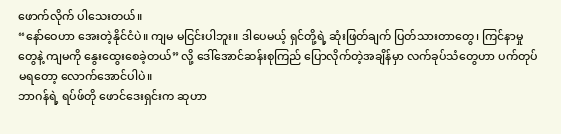ဖောက်လိုက် ပါသေးတယ်။
“နော်ဝေဟာ အေးတဲ့နိုင်ငံပဲ။ ကျမ မငြင်းပါဘူး။ ဒါပေမယ့် ရှင်တို့ရဲ့ ဆုံးဖြတ်ချက် ပြတ်သားတာတွေ၊ ကြင်နာမှုတွေနဲ့ ကျမကို နွေးထွေးစေခဲ့တယ်” လို့ ဒေါ်အောင်ဆန်းစုကြည် ပြောလိုက်တဲ့အချိန်မှာ လက်ခုပ်သံတွေဟာ ပက်တုပ် မရတော့ လောက်အောင်ပါပဲ။
ဘာဂန်ရဲ့ ရပ်ဖ်တို ဖောင်ဒေးရှင်းက ဆုဟာ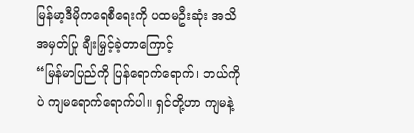မြန်မာ့ဒီမိုကရေစီရေးကို ပထမဦးဆုံး အသိအမှတ်ပြု ချီးမြှင့်ခဲ့တာကြောင့်
“မြန်မာပြည်ကို ပြန်ရောက်ရောက်၊ ဘယ်ကိုပဲ ကျမရောက်ရောက်ပါ။ ရှင်တို့ဟာ ကျမနဲ့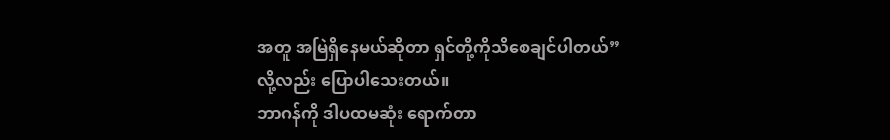အတူ အမြဲရှိနေမယ်ဆိုတာ ရှင်တို့ကိုသိစေချင်ပါတယ်” လို့လည်း ပြောပါသေးတယ်။
ဘာဂန်ကို ဒါပထမဆုံး ရောက်တာ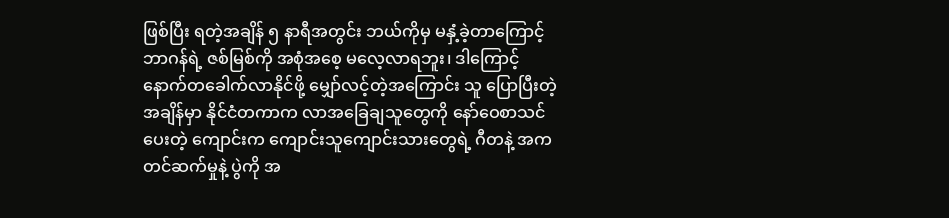ဖြစ်ပြီး ရတဲ့အချိန် ၅ နာရီအတွင်း ဘယ်ကိုမှ မနှံ့ခဲ့တာကြောင့် ဘာဂန်ရဲ့ ဇစ်မြစ်ကို အစုံအစေ့ မလေ့လာရဘူး၊ ဒါကြောင့် နောက်တခေါက်လာနိုင်ဖို့ မျှော်လင့်တဲ့အကြောင်း သူ ပြောပြီးတဲ့အချိန်မှာ နိုင်ငံတကာက လာအခြေချသူတွေကို နော်ဝေစာသင်ပေးတဲ့ ကျောင်းက ကျောင်းသူကျောင်းသားတွေရဲ့ ဂီတနဲ့ အက တင်ဆက်မှုနဲ့ ပွဲကို အ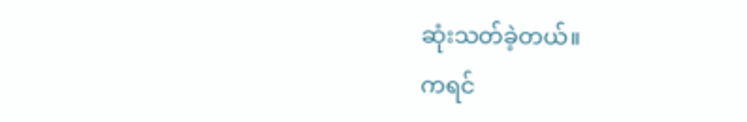ဆုံးသတ်ခဲ့တယ်။
ကရင်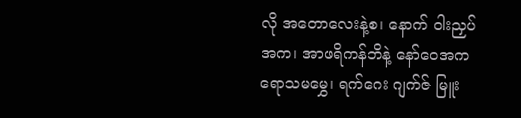လို အတောလေးနဲ့စ၊ နောက် ဝါးညှပ်အက၊ အာဖရိကန်ဘိနဲ့ နော်ဝေအက ရောသမမွှေ၊ ရက်ဂေး ဂျက်ဇ် မြူး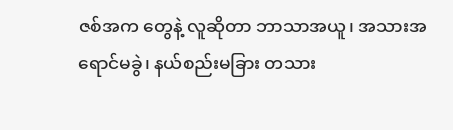ဇစ်အက တွေနဲ့ လူဆိုတာ ဘာသာအယူ၊ အသားအရောင်မခွဲ၊ နယ်စည်းမခြား တသား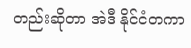တည်းဆိုတာ အဲဒီ နိုင်ငံတကာ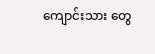ကျောင်းသား တွေ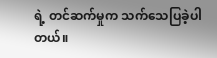ရဲ့ တင်ဆက်မှုက သက်သေပြခဲ့ပါတယ်။